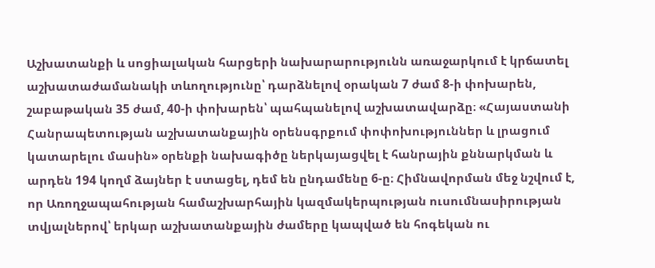Աշխատանքի և սոցիալական հարցերի նախարարությունն առաջարկում է կրճատել աշխատաժամանակի տևողությունը՝ դարձնելով օրական 7 ժամ 8-ի փոխարեն, շաբաթական 35 ժամ, 40-ի փոխարեն՝ պահպանելով աշխատավարձը։ «Հայաստանի Հանրապետության աշխատանքային օրենսգրքում փոփոխություններ և լրացում կատարելու մասին» օրենքի նախագիծը ներկայացվել է հանրային քննարկման և արդեն 194 կողմ ձայներ է ստացել, դեմ են ընդամենը 6-ը։ Հիմնավորման մեջ նշվում է, որ Առողջապահության համաշխարհային կազմակերպության ուսումնասիրության տվյալներով՝ երկար աշխատանքային ժամերը կապված են հոգեկան ու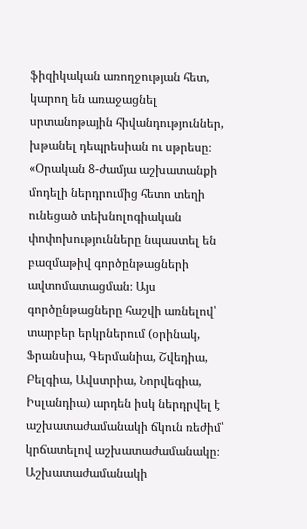ֆիզիկական առողջության հետ, կարող են առաջացնել սրտանոթային հիվանդություններ, խթանել դեպրեսիան ու սթրեսը։
«Օրական 8-ժամյա աշխատանքի մոդելի ներդրումից հետո տեղի ունեցած տեխնոլոգիական փոփոխությունները նպաստել են բազմաթիվ գործընթացների ավտոմատացման։ Այս գործընթացները հաշվի առնելով՝ տարբեր երկրներում (օրինակ, Ֆրանսիա, Գերմանիա, Շվեդիա, Բելգիա, Ավստրիա, Նորվեգիա, Իսլանդիա) արդեն իսկ ներդրվել է աշխատաժամանակի ճկուն ռեժիմ՝ կրճատելով աշխատաժամանակը։ Աշխատաժամանակի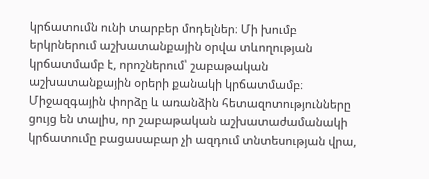կրճատումն ունի տարբեր մոդելներ։ Մի խումբ երկրներում աշխատանքային օրվա տևողության կրճատմամբ է, որոշներում՝ շաբաթական աշխատանքային օրերի քանակի կրճատմամբ։
Միջազգային փորձը և առանձին հետազոտությունները ցույց են տալիս, որ շաբաթական աշխատաժամանակի կրճատումը բացասաբար չի ազդում տնտեսության վրա,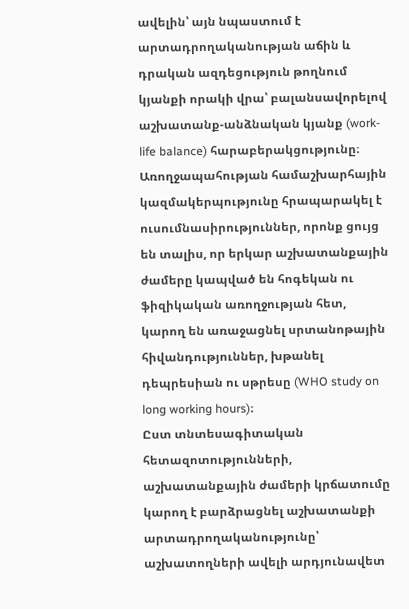ավելին՝ այն նպաստում է արտադրողականության աճին և դրական ազդեցություն թողնում կյանքի որակի վրա՝ բալանսավորելով աշխատանք-անձնական կյանք (work-life balance) հարաբերակցությունը։ Առողջապահության համաշխարհային կազմակերպությունը հրապարակել է ուսումնասիրություններ, որոնք ցույց են տալիս, որ երկար աշխատանքային ժամերը կապված են հոգեկան ու ֆիզիկական առողջության հետ, կարող են առաջացնել սրտանոթային հիվանդություններ, խթանել դեպրեսիան ու սթրեսը (WHO study on long working hours)։
Ըստ տնտեսագիտական հետազոտությունների, աշխատանքային ժամերի կրճատումը կարող է բարձրացնել աշխատանքի արտադրողականությունը՝ աշխատողների ավելի արդյունավետ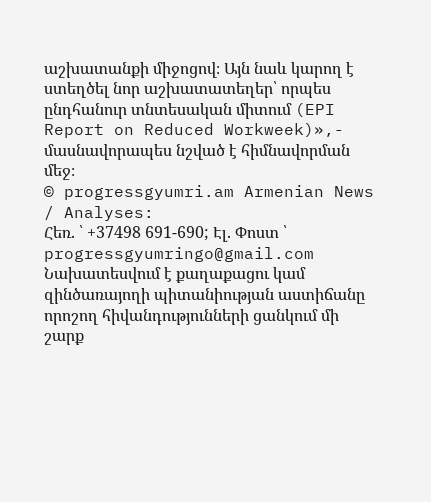աշխատանքի միջոցով։ Այն նաև կարող է ստեղծել նոր աշխատատեղեր՝ որպես ընդհանուր տնտեսական միտում (EPI Report on Reduced Workweek)»,- մասնավորապես նշված է հիմնավորման մեջ։
© progressgyumri.am Armenian News / Analyses:
Հեռ. ՝ +37498 691-690; Էլ. Փոստ ՝ progressgyumringo@gmail.com
Նախատեսվում է քաղաքացու կամ զինծառայողի պիտանիության աստիճանը որոշող հիվանդությունների ցանկում մի շարք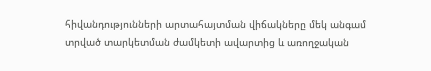հիվանդությունների արտահայտման վիճակները մեկ անգամ տրված տարկետման ժամկետի ավարտից և առողջական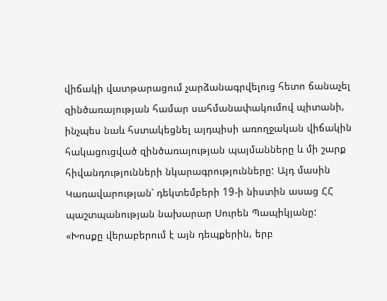վիճակի վատթարացում չարձանագրվելուց հետո ճանաչել զինծառայության համար սահմանափակումով պիտանի, ինչպես նաև հստակեցնել այդպիսի առողջական վիճակին հակացուցված զինծառայության պայմանները և մի շարք հիվանդությունների նկարագրությունները: Այդ մասին Կառավարության՝ դեկտեմբերի 19-ի նիստին ասաց ՀՀ պաշտպանության նախարար Սուրեն Պապիկյանը:
«Խոսքը վերաբերում է այն դեպքերին, երբ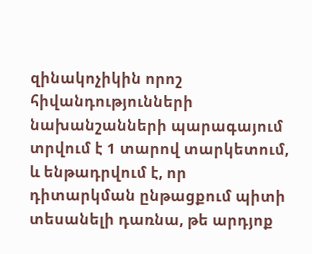զինակոչիկին որոշ հիվանդությունների նախանշանների պարագայում տրվում է 1 տարով տարկետում, և ենթադրվում է, որ դիտարկման ընթացքում պիտի տեսանելի դառնա, թե արդյոք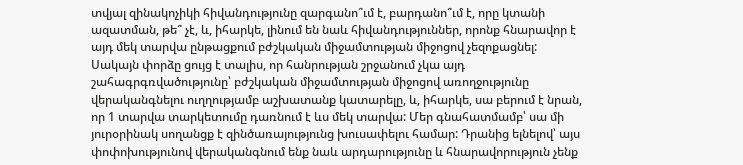տվյալ զինակոչիկի հիվանդությունը զարգանո՞ւմ է, բարդանո՞ւմ է, որը կտանի ազատման, թե՞ չէ, և, իհարկե, լինում են նաև հիվանդություններ, որոնք հնարավոր է այդ մեկ տարվա ընթացքում բժշկական միջամտության միջոցով չեզոքացնել:
Սակայն փորձը ցույց է տալիս, որ հանրության շրջանում չկա այդ շահագրգռվածությունը՝ բժշկական միջամտության միջոցով առողջությունը վերականգնելու ուղղությամբ աշխատանք կատարելը, և, իհարկե, սա բերում է նրան, որ 1 տարվա տարկետումը դառնում է ևս մեկ տարվա: Մեր գնահատմամբ՝ սա մի յուրօրինակ սողանցք է զինծառայությունց խուսափելու համար: Դրանից ելնելով՝ այս փոփոխությունով վերականգնում ենք նաև արդարությունը և հնարավորություն չենք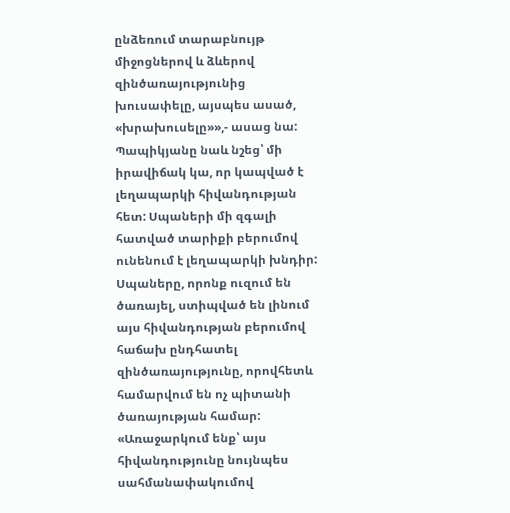ընձեռում տարաբնույթ միջոցներով և ձևերով զինծառայությունից խուսափելը, այսպես ասած, «խրախուսելը»»,- ասաց նա:
Պապիկյանը նաև նշեց՝ մի իրավիճակ կա, որ կապված է լեղապարկի հիվանդության հետ: Սպաների մի զգալի հատված տարիքի բերումով ունենում է լեղապարկի խնդիր: Սպաները, որոնք ուզում են ծառայել, ստիպված են լինում այս հիվանդության բերումով հաճախ ընդհատել զինծառայությունը, որովհետև համարվում են ոչ պիտանի ծառայության համար:
«Առաջարկում ենք՝ այս հիվանդությունը նույնպես սահմանափակումով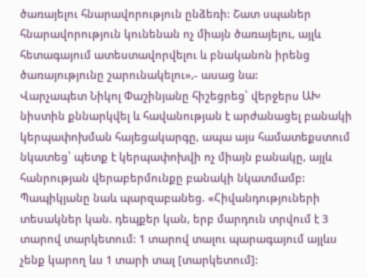ծառայելու հնարավորություն ընձեռի: Շատ սպաներ հնարավորություն կունենան ոչ միայն ծառայելու, այլև հետագայում ատեստավորվելու և բնականոն իրենց ծառայությունը շարունակելու»,- ասաց նա:
Վարչապետ Նիկոլ Փաշինյանը հիշեցրեց՝ վերջերս ԱԽ նիստին քննարկվել և հավանության է արժանացել բանակի կերպափոխման հայեցակարգը, ապա այս համատեքստում նկատեց՝ պետք է կերպափոխվի ոչ միայն բանակը, այլև հանրության վերաբերմունքը բանակի նկատմամբ:
Պապիկյանը նաև պարզաբանեց. «Հիվանդություների տեսակներ կան. դեպքեր կան, երբ մարդուն տրվում է 3 տարով տարկետում: 1 տարով տալու պարագայում այլևս չենք կարող ևս 1 տարի տալ [տարկետում]: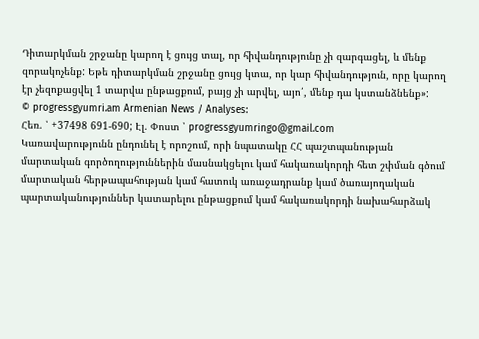Դիտարկման շրջանը կարող է ցույց տալ, որ հիվանդությունը չի զարգացել, և մենք զորակոչենք: Եթե դիտարկման շրջանը ցույց կտա, որ կար հիվանդություն, որը կարող էր չեզոքացվել 1 տարվա ընթացքում, բայց չի արվել, այո՛, մենք դա կստանձնենք»:
© progressgyumri.am Armenian News / Analyses:
Հեռ. ՝ +37498 691-690; Էլ. Փոստ ՝ progressgyumringo@gmail.com
Կառավարությունն ընդունել է որոշում, որի նպատակը ՀՀ պաշտպանության մարտական գործողություններին մասնակցելու կամ հակառակորդի հետ շփման գծում մարտական հերթապահության կամ հատուկ առաջադրանք կամ ծառայողական պարտականություններ կատարելու ընթացքում կամ հակառակորդի նախահարձակ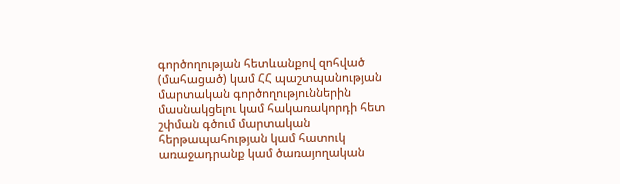գործողության հետևանքով զոհված (մահացած) կամ ՀՀ պաշտպանության մարտական գործողություններին մասնակցելու կամ հակառակորդի հետ շփման գծում մարտական հերթապահության կամ հատուկ առաջադրանք կամ ծառայողական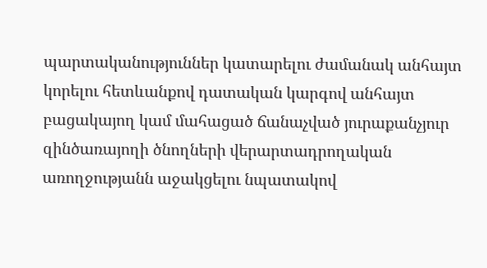պարտականություններ կատարելու ժամանակ անհայտ կորելու հետևանքով դատական կարգով անհայտ բացակայող կամ մահացած ճանաչված յուրաքանչյուր զինծառայողի ծնողների վերարտադրողական առողջությանն աջակցելու նպատակով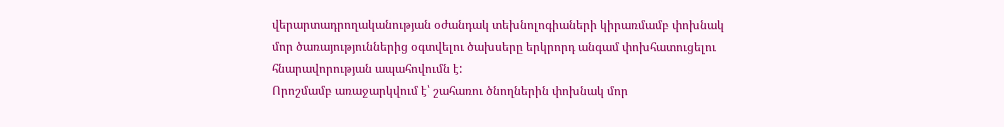վերարտադրողականության օժանդակ տեխնոլոգիաների կիրառմամբ փոխնակ մոր ծառայություններից օգտվելու ծախսերը երկրորդ անգամ փոխհատուցելու հնարավորության ապահովումն է:
Որոշմամբ առաջարկվում է՝ շահառու ծնողներին փոխնակ մոր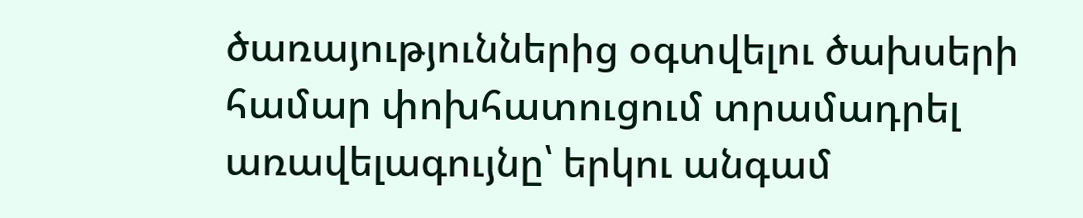ծառայություններից օգտվելու ծախսերի համար փոխհատուցում տրամադրել առավելագույնը՝ երկու անգամ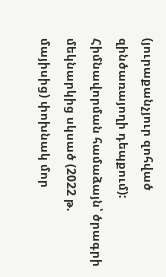(յուրաքանչյուր զոհված զինծառայողի դեպքում): Հիմնավորման համաձայն՝ ծրագրի մեկնարկից սկսած (2022 թ. մայիսից) փոխնակ մոր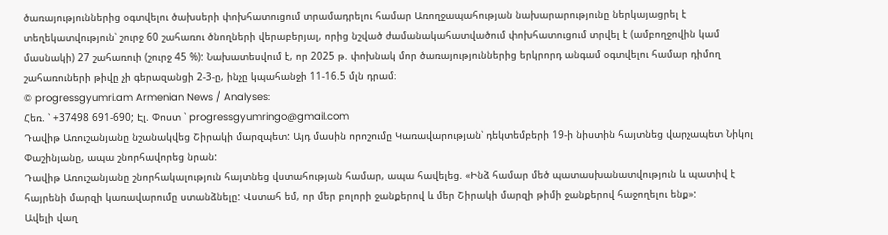ծառայություններից օգտվելու ծախսերի փոխհատուցում տրամադրելու համար Առողջապահության նախարարությունը ներկայացրել է տեղեկատվություն՝ շուրջ 60 շահառու ծնողների վերաբերյալ, որից նշված ժամանակահատվածում փոխհատուցում տրվել է (ամբողջովին կամ մասնակի) 27 շահառուի (շուրջ 45 %): Նախատեսվում է, որ 2025 թ. փոխնակ մոր ծառայություններից երկրորդ անգամ օգտվելու համար դիմող շահառուների թիվը չի գերազանցի 2-3-ը, ինչը կպահանջի 11-16.5 մլն դրամ։
© progressgyumri.am Armenian News / Analyses:
Հեռ. ՝ +37498 691-690; Էլ. Փոստ ՝ progressgyumringo@gmail.com
Դավիթ Առուշանյանը նշանակվեց Շիրակի մարզպետ: Այդ մասին որոշումը Կառավարության՝ դեկտեմբերի 19-ի նիստին հայտնեց վարչապետ Նիկոլ Փաշինյանը, ապա շնորհավորեց նրան:
Դավիթ Առուշանյանը շնորհակալություն հայտնեց վստահության համար, ապա հավելեց. «Ինձ համար մեծ պատասխանատվություն և պատիվ է հայրենի մարզի կառավարումը ստանձնելը: Վստահ եմ, որ մեր բոլորի ջանքերով և մեր Շիրակի մարզի թիմի ջանքերով հաջողելու ենք»:
Ավելի վաղ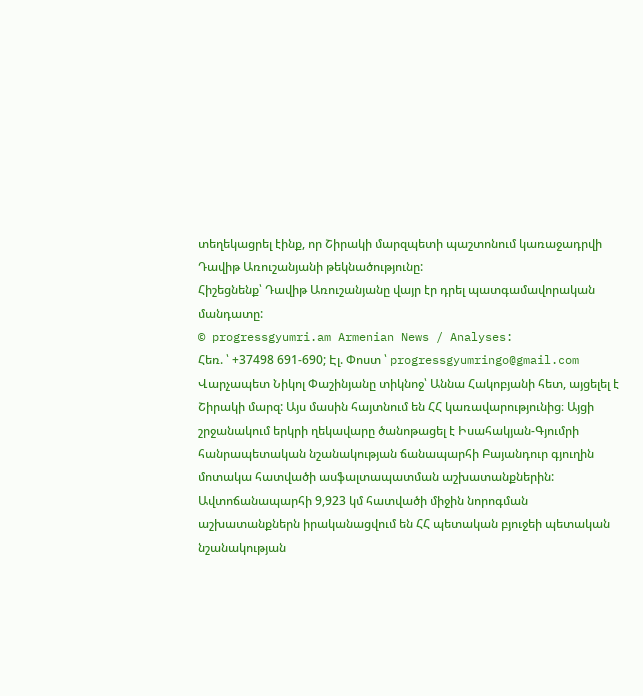տեղեկացրել էինք, որ Շիրակի մարզպետի պաշտոնում կառաջադրվի Դավիթ Առուշանյանի թեկնածությունը:
Հիշեցնենք՝ Դավիթ Առուշանյանը վայր էր դրել պատգամավորական մանդատը:
© progressgyumri.am Armenian News / Analyses:
Հեռ. ՝ +37498 691-690; Էլ. Փոստ ՝ progressgyumringo@gmail.com
Վարչապետ Նիկոլ Փաշինյանը տիկնոջ՝ Աննա Հակոբյանի հետ, այցելել է Շիրակի մարզ: Այս մասին հայտնում են ՀՀ կառավարությունից։ Այցի շրջանակում երկրի ղեկավարը ծանոթացել է Իսահակյան-Գյումրի հանրապետական նշանակության ճանապարհի Բայանդուր գյուղին մոտակա հատվածի ասֆալտապատման աշխատանքներին: Ավտոճանապարհի 9,923 կմ հատվածի միջին նորոգման աշխատանքներն իրականացվում են ՀՀ պետական բյուջեի պետական նշանակության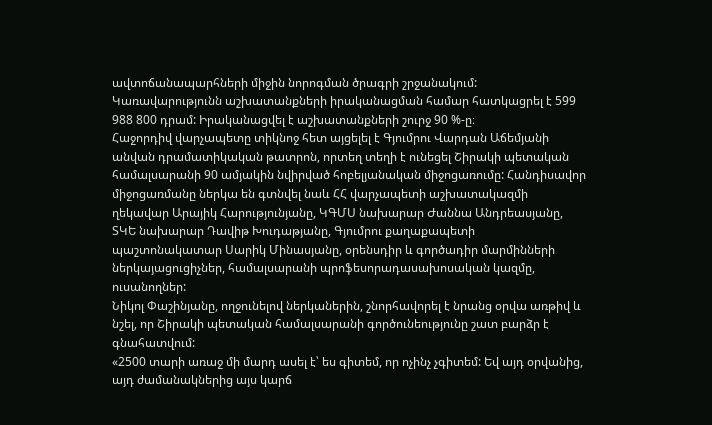ավտոճանապարհների միջին նորոգման ծրագրի շրջանակում: Կառավարությունն աշխատանքների իրականացման համար հատկացրել է 599 988 800 դրամ: Իրականացվել է աշխատանքների շուրջ 90 %-ը։
Հաջորդիվ վարչապետը տիկնոջ հետ այցելել է Գյումրու Վարդան Աճեմյանի անվան դրամատիկական թատրոն, որտեղ տեղի է ունեցել Շիրակի պետական համալսարանի 90 ամյակին նվիրված հոբելյանական միջոցառումը: Հանդիսավոր միջոցառմանը ներկա են գտնվել նաև ՀՀ վարչապետի աշխատակազմի ղեկավար Արայիկ Հարությունյանը, ԿԳՄՍ նախարար Ժաննա Անդրեասյանը, ՏԿԵ նախարար Դավիթ Խուդաթյանը, Գյումրու քաղաքապետի պաշտոնակատար Սարիկ Մինասյանը, օրենսդիր և գործադիր մարմինների ներկայացուցիչներ, համալսարանի պրոֆեսորադասախոսական կազմը, ուսանողներ:
Նիկոլ Փաշինյանը, ողջունելով ներկաներին, շնորհավորել է նրանց օրվա առթիվ և նշել, որ Շիրակի պետական համալսարանի գործունեությունը շատ բարձր է գնահատվում:
«2500 տարի առաջ մի մարդ ասել է՝ ես գիտեմ, որ ոչինչ չգիտեմ: Եվ այդ օրվանից, այդ ժամանակներից այս կարճ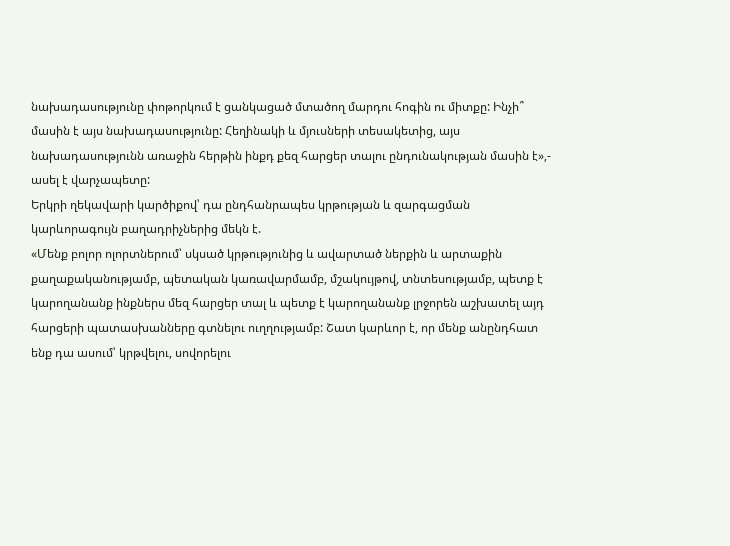նախադասությունը փոթորկում է ցանկացած մտածող մարդու հոգին ու միտքը: Ինչի՞ մասին է այս նախադասությունը: Հեղինակի և մյուսների տեսակետից, այս նախադասությունն առաջին հերթին ինքդ քեզ հարցեր տալու ընդունակության մասին է»,- ասել է վարչապետը:
Երկրի ղեկավարի կարծիքով՝ դա ընդհանրապես կրթության և զարգացման կարևորագույն բաղադրիչներից մեկն է.
«Մենք բոլոր ոլորտներում՝ սկսած կրթությունից և ավարտած ներքին և արտաքին քաղաքականությամբ, պետական կառավարմամբ, մշակույթով, տնտեսությամբ, պետք է կարողանանք ինքներս մեզ հարցեր տալ և պետք է կարողանանք լրջորեն աշխատել այդ հարցերի պատասխանները գտնելու ուղղությամբ: Շատ կարևոր է, որ մենք անընդհատ ենք դա ասում՝ կրթվելու, սովորելու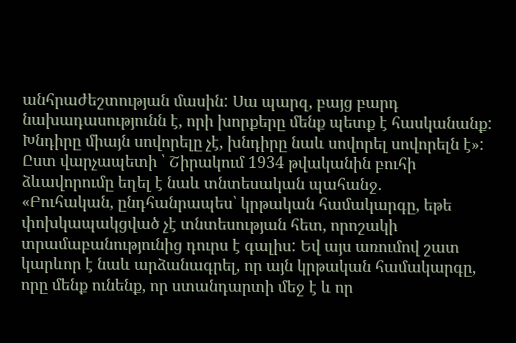անհրաժեշտության մասին: Սա պարզ, բայց բարդ նախադասությունն է, որի խորքերը մենք պետք է հասկանանք: Խնդիրը միայն սովորելը չէ, խնդիրը նաև սովորել սովորելն է»:
Ըստ վարչապետի ՝ Շիրակում 1934 թվականին բուհի ձևավորումը եղել է նաև տնտեսական պահանջ.
«Բուհական, ընդհանրապես՝ կրթական համակարգը, եթե փոխկապակցված չէ տնտեսության հետ, որոշակի տրամաբանությունից դուրս է գալիս: Եվ այս առումով շատ կարևոր է նաև արձանագրել, որ այն կրթական համակարգը, որը մենք ունենք, որ ստանդարտի մեջ է և որ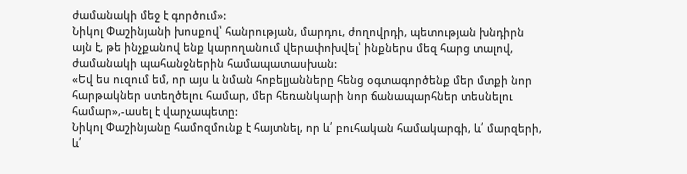ժամանակի մեջ է գործում»:
Նիկոլ Փաշինյանի խոսքով՝ հանրության, մարդու, ժողովրդի, պետության խնդիրն այն է, թե ինչքանով ենք կարողանում վերափոխվել՝ ինքներս մեզ հարց տալով, ժամանակի պահանջներին համապատասխան:
«Եվ ես ուզում եմ, որ այս և նման հոբելյանները հենց օգտագործենք մեր մտքի նոր հարթակներ ստեղծելու համար, մեր հեռանկարի նոր ճանապարհներ տեսնելու համար»,-ասել է վարչապետը:
Նիկոլ Փաշինյանը համոզմունք է հայտնել, որ և՛ բուհական համակարգի, և՛ մարզերի, և՛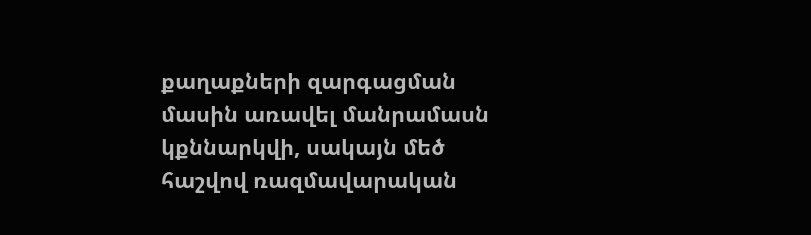քաղաքների զարգացման մասին առավել մանրամասն կքննարկվի, սակայն մեծ հաշվով ռազմավարական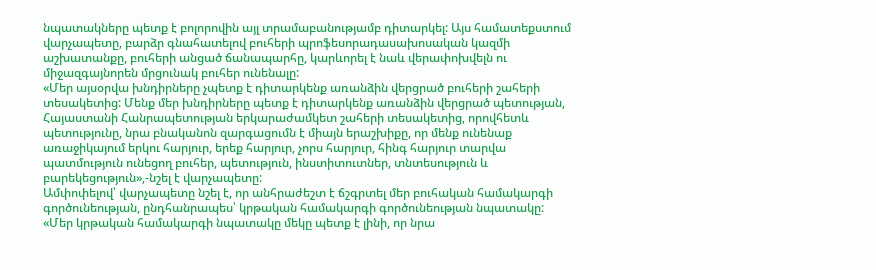նպատակները պետք է բոլորովին այլ տրամաբանությամբ դիտարկել: Այս համատեքստում վարչապետը, բարձր գնահատելով բուհերի պրոֆեսորադասախոսական կազմի աշխատանքը, բուհերի անցած ճանապարհը, կարևորել է նաև վերափոխվելն ու միջազգայնորեն մրցունակ բուհեր ունենալը:
«Մեր այսօրվա խնդիրները չպետք է դիտարկենք առանձին վերցրած բուհերի շահերի տեսակետից: Մենք մեր խնդիրները պետք է դիտարկենք առանձին վերցրած պետության, Հայաստանի Հանրապետության երկարաժամկետ շահերի տեսակետից, որովհետև պետությունը, նրա բնականոն զարգացումն է միայն երաշխիքը, որ մենք ունենաք առաջիկայում երկու հարյուր, երեք հարյուր, չորս հարյուր, հինգ հարյուր տարվա պատմություն ունեցող բուհեր, պետություն, ինստիտուտներ, տնտեսություն և բարեկեցություն»,-նշել է վարչապետը:
Ամփոփելով՝ վարչապետը նշել է, որ անհրաժեշտ է ճշգրտել մեր բուհական համակարգի գործունեության, ընդհանրապես՝ կրթական համակարգի գործունեության նպատակը:
«Մեր կրթական համակարգի նպատակը մեկը պետք է լինի, որ նրա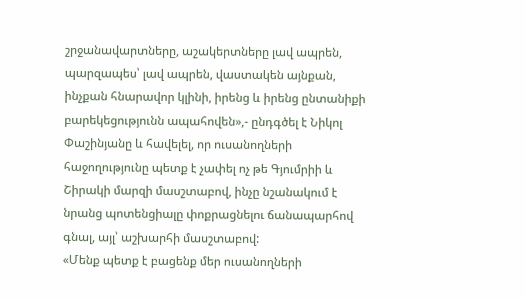շրջանավարտները, աշակերտները լավ ապրեն, պարզապես՝ լավ ապրեն, վաստակեն այնքան, ինչքան հնարավոր կլինի, իրենց և իրենց ընտանիքի բարեկեցությունն ապահովեն»,- ընդգծել է Նիկոլ Փաշինյանը և հավելել, որ ուսանողների հաջողությունը պետք է չափել ոչ թե Գյումրիի և Շիրակի մարզի մասշտաբով, ինչը նշանակում է նրանց պոտենցիալը փոքրացնելու ճանապարհով գնալ, այլ՝ աշխարհի մասշտաբով:
«Մենք պետք է բացենք մեր ուսանողների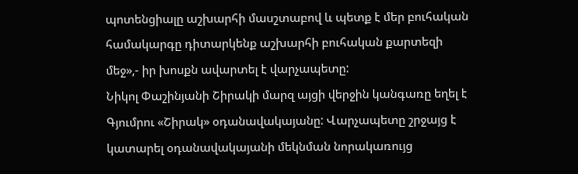պոտենցիալը աշխարհի մասշտաբով և պետք է մեր բուհական համակարգը դիտարկենք աշխարհի բուհական քարտեզի մեջ»,- իր խոսքն ավարտել է վարչապետը:
Նիկոլ Փաշինյանի Շիրակի մարզ այցի վերջին կանգառը եղել է Գյումրու «Շիրակ» օդանավակայանը: Վարչապետը շրջայց է կատարել օդանավակայանի մեկնման նորակառույց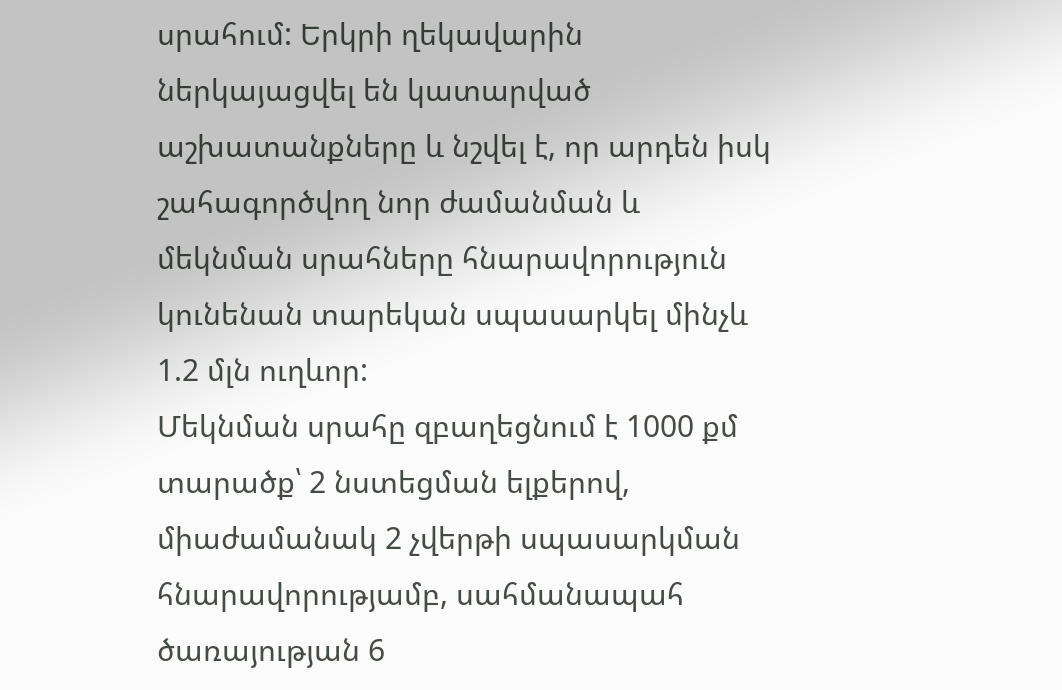սրահում: Երկրի ղեկավարին ներկայացվել են կատարված աշխատանքները և նշվել է, որ արդեն իսկ շահագործվող նոր ժամանման և մեկնման սրահները հնարավորություն կունենան տարեկան սպասարկել մինչև 1.2 մլն ուղևոր:
Մեկնման սրահը զբաղեցնում է 1000 քմ տարածք՝ 2 նստեցման ելքերով, միաժամանակ 2 չվերթի սպասարկման հնարավորությամբ, սահմանապահ ծառայության 6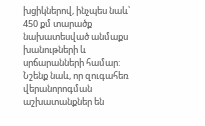խցիկներով, ինչպես նաև՝ 450 քմ տարածք նախատեսված անմաքս խանութների և սրճարանների համար:
Նշենք նաև, որ զուգահեռ վերանորոգման աշխատանքներ են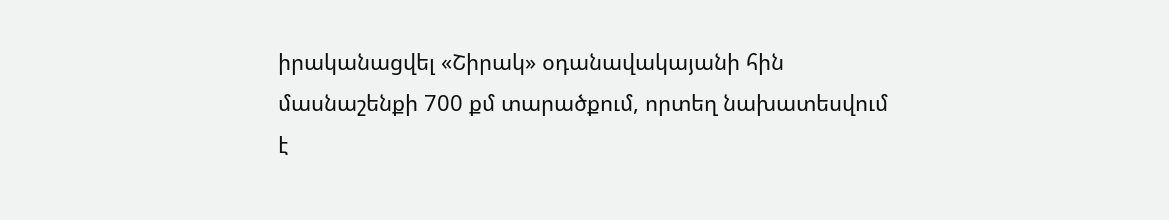իրականացվել «Շիրակ» օդանավակայանի հին մասնաշենքի 700 քմ տարածքում, որտեղ նախատեսվում է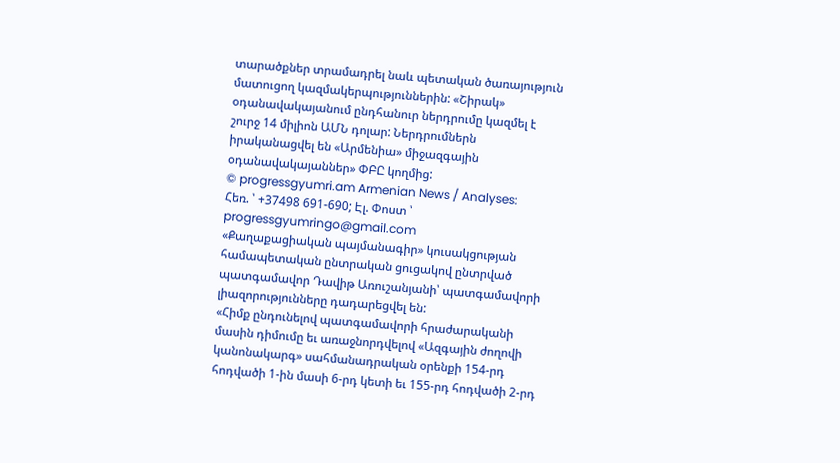տարածքներ տրամադրել նաև պետական ծառայություն մատուցող կազմակերպություններին: «Շիրակ» օդանավակայանում ընդհանուր ներդրումը կազմել է շուրջ 14 միլիոն ԱՄՆ դոլար: Ներդրումներն իրականացվել են «Արմենիա» միջազգային օդանավակայաններ» ՓԲԸ կողմից:
© progressgyumri.am Armenian News / Analyses:
Հեռ. ՝ +37498 691-690; Էլ. Փոստ ՝ progressgyumringo@gmail.com
«Քաղաքացիական պայմանագիր» կուսակցության համապետական ընտրական ցուցակով ընտրված պատգամավոր Դավիթ Առուշանյանի՝ պատգամավորի լիազորությունները դադարեցվել են:
«Հիմք ընդունելով պատգամավորի հրաժարականի մասին դիմումը եւ առաջնորդվելով «Ազգային ժողովի կանոնակարգ» սահմանադրական օրենքի 154-րդ հոդվածի 1-ին մասի 6-րդ կետի եւ 155-րդ հոդվածի 2-րդ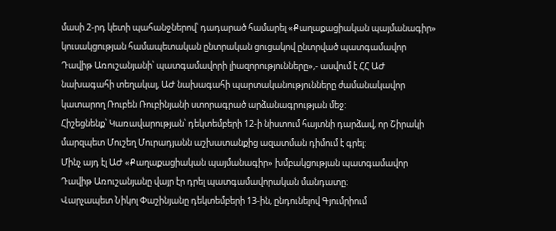մասի 2-րդ կետի պահանջներով՝ դադարած համարել «Քաղաքացիական պայմանագիր» կուսակցության համապետական ընտրական ցուցակով ընտրված պատգամավոր Դավիթ Առուշանյանի՝ պատգամավորի լիազորությունները»,- ասվում է ՀՀ ԱԺ նախագահի տեղակալ, ԱԺ նախագահի պարտականությունները ժամանակավոր կատարող Ռուբեն Ռուբինյանի ստորագրած արձանագրության մեջ:
Հիշեցնենք՝ Կառավարության՝ դեկտեմբերի 12-ի նիստում հայտնի դարձավ, որ Շիրակի մարզպետ Մուշեղ Մուրադյանն աշխատանքից ազատման դիմում է գրել:
Մինչ այդ էլ ԱԺ «Քաղաքացիական պայմանագիր» խմբակցության պատգամավոր Դավիթ Առուշանյանը վայր էր դրել պատգամավորական մանդատը։
Վարչապետ Նիկոլ Փաշինյանը դեկտեմբերի 13-ին, ընդունելով Գյումրիում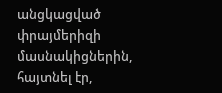անցկացված փրայմերիզի մասնակիցներին, հայտնել էր,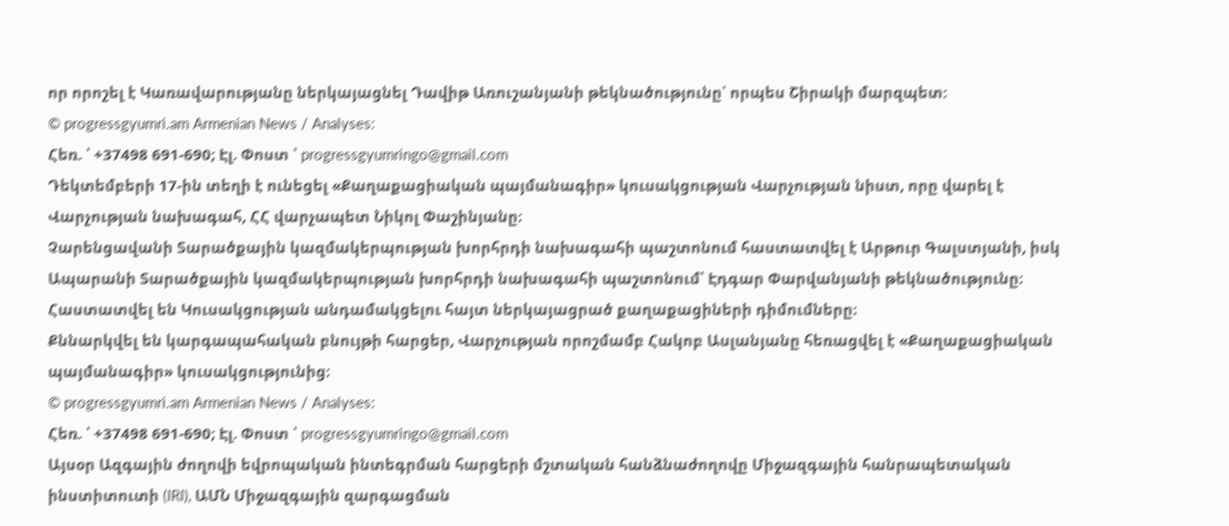որ որոշել է Կառավարությանը ներկայացնել Դավիթ Առուշանյանի թեկնածությունը՝ որպես Շիրակի մարզպետ:
© progressgyumri.am Armenian News / Analyses:
Հեռ. ՝ +37498 691-690; Էլ. Փոստ ՝ progressgyumringo@gmail.com
Դեկտեմբերի 17-ին տեղի է ունեցել «Քաղաքացիական պայմանագիր» կուսակցության Վարչության նիստ, որը վարել է Վարչության նախագահ, ՀՀ վարչապետ Նիկոլ Փաշինյանը։
Չարենցավանի Տարածքային կազմակերպության խորհրդի նախագահի պաշտոնում հաստատվել է Արթուր Գալստյանի, իսկ Ապարանի Տարածքային կազմակերպության խորհրդի նախագահի պաշտոնում՝ Էդգար Փարվանյանի թեկնածությունը։
Հաստատվել են Կուսակցության անդամակցելու հայտ ներկայացրած քաղաքացիների դիմումները։
Քննարկվել են կարգապահական բնույթի հարցեր, Վարչության որոշմամբ Հակոբ Ասլանյանը հեռացվել է «Քաղաքացիական պայմանագիր» կուսակցությունից։
© progressgyumri.am Armenian News / Analyses:
Հեռ. ՝ +37498 691-690; Էլ. Փոստ ՝ progressgyumringo@gmail.com
Այսօր Ազգային ժողովի եվրոպական ինտեգրման հարցերի մշտական հանձնաժողովը Միջազգային հանրապետական ինստիտուտի (IRI), ԱՄՆ Միջազգային զարգացման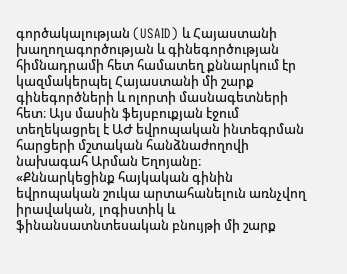գործակալության (USAID) և Հայաստանի խաղողագործության և գինեգործության հիմնադրամի հետ համատեղ քննարկում էր կազմակերպել Հայաստանի մի շարք գինեգործների և ոլորտի մասնագետների հետ։ Այս մասին ֆեյսբուքյան էջում տեղեկացրել է ԱԺ եվրոպական ինտեգրման հարցերի մշտական հանձնաժողովի նախագահ Արման Եղոյանը։
«Քննարկեցինք հայկական գինին եվրոպական շուկա արտահանելուն առնչվող իրավական, լոգիստիկ և ֆինանսատնտեսական բնույթի մի շարք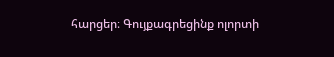հարցեր։ Գույքագրեցինք ոլորտի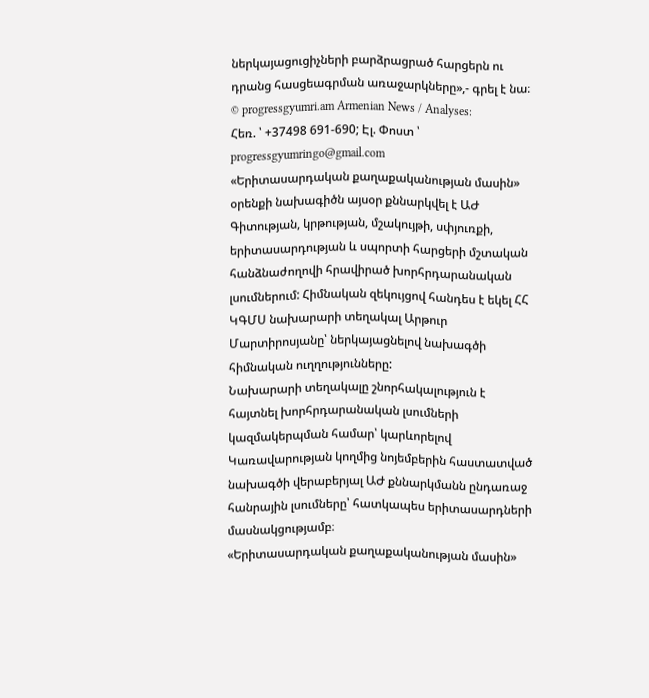ներկայացուցիչների բարձրացրած հարցերն ու դրանց հասցեագրման առաջարկները»,- գրել է նա։
© progressgyumri.am Armenian News / Analyses:
Հեռ. ՝ +37498 691-690; Էլ. Փոստ ՝ progressgyumringo@gmail.com
«Երիտասարդական քաղաքականության մասին» օրենքի նախագիծն այսօր քննարկվել է ԱԺ Գիտության, կրթության, մշակույթի, սփյուռքի, երիտասարդության և սպորտի հարցերի մշտական հանձնաժողովի հրավիրած խորհրդարանական լսումներում: Հիմնական զեկույցով հանդես է եկել ՀՀ ԿԳՄՍ նախարարի տեղակալ Արթուր Մարտիրոսյանը՝ ներկայացնելով նախագծի հիմնական ուղղությունները:
Նախարարի տեղակալը շնորհակալություն է հայտնել խորհրդարանական լսումների կազմակերպման համար՝ կարևորելով Կառավարության կողմից նոյեմբերին հաստատված նախագծի վերաբերյալ ԱԺ քննարկմանն ընդառաջ հանրային լսումները՝ հատկապես երիտասարդների մասնակցությամբ։
«Երիտասարդական քաղաքականության մասին»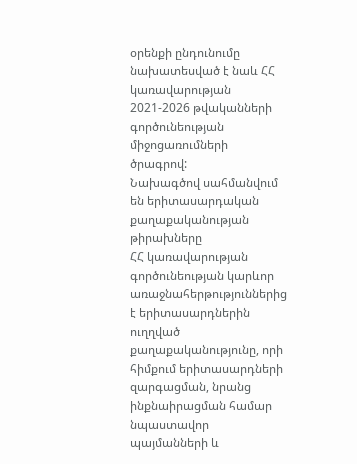օրենքի ընդունումը նախատեսված է նաև ՀՀ կառավարության 2021-2026 թվականների գործունեության միջոցառումների ծրագրով:
Նախագծով սահմանվում են երիտասարդական քաղաքականության թիրախները
ՀՀ կառավարության գործունեության կարևոր առաջնահերթություններից է երիտասարդներին ուղղված քաղաքականությունը, որի հիմքում երիտասարդների զարգացման, նրանց ինքնաիրացման համար նպաստավոր պայմանների և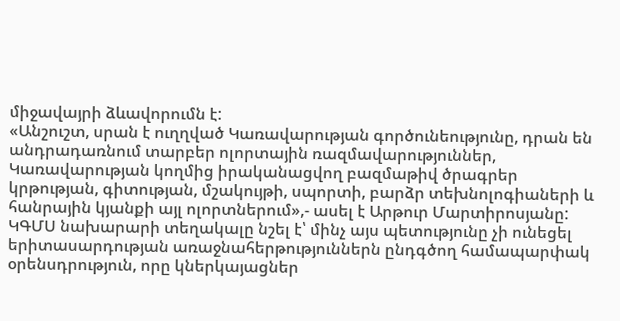միջավայրի ձևավորումն է:
«Անշուշտ, սրան է ուղղված Կառավարության գործունեությունը, դրան են անդրադառնում տարբեր ոլորտային ռազմավարություններ, Կառավարության կողմից իրականացվող բազմաթիվ ծրագրեր կրթության, գիտության, մշակույթի, սպորտի, բարձր տեխնոլոգիաների և հանրային կյանքի այլ ոլորտներում»,- ասել է Արթուր Մարտիրոսյանը: ԿԳՄՍ նախարարի տեղակալը նշել է՝ մինչ այս պետությունը չի ունեցել երիտասարդության առաջնահերթություններն ընդգծող համապարփակ օրենսդրություն, որը կներկայացներ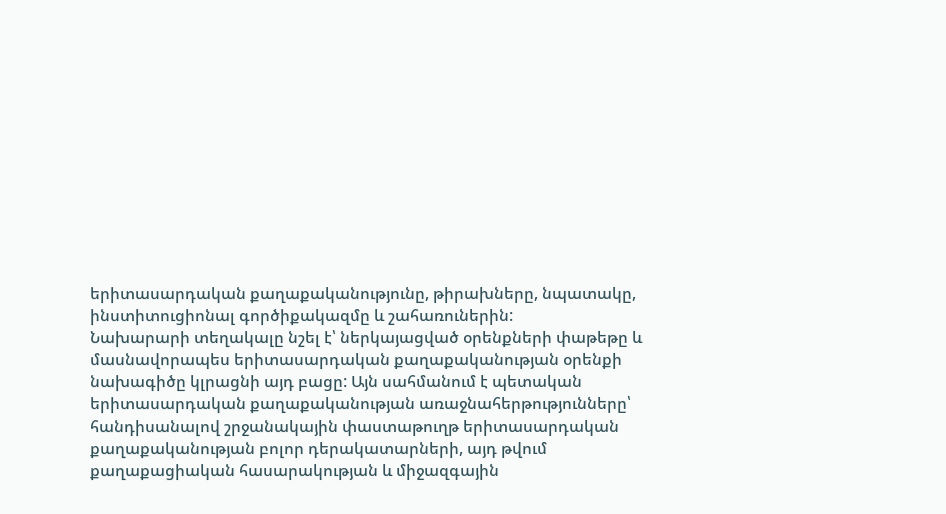երիտասարդական քաղաքականությունը, թիրախները, նպատակը, ինստիտուցիոնալ գործիքակազմը և շահառուներին:
Նախարարի տեղակալը նշել է՝ ներկայացված օրենքների փաթեթը և մասնավորապես երիտասարդական քաղաքականության օրենքի նախագիծը կլրացնի այդ բացը: Այն սահմանում է պետական երիտասարդական քաղաքականության առաջնահերթությունները՝ հանդիսանալով շրջանակային փաստաթուղթ երիտասարդական քաղաքականության բոլոր դերակատարների, այդ թվում քաղաքացիական հասարակության և միջազգային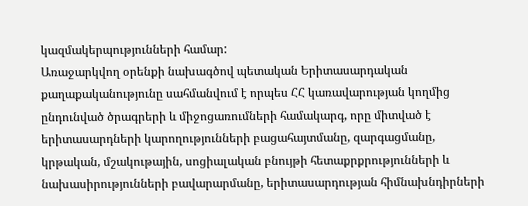կազմակերպությունների համար:
Առաջարկվող օրենքի նախագծով պետական Երիտասարդական քաղաքականությունը սահմանվում է որպես ՀՀ կառավարության կողմից ընդունված ծրագրերի և միջոցառումների համակարգ, որը միտված է երիտասարդների կարողությունների բացահայտմանը, զարգացմանը, կրթական, մշակութային, սոցիալական բնույթի հետաքրքրությունների և նախասիրությունների բավարարմանը, երիտասարդության հիմնախնդիրների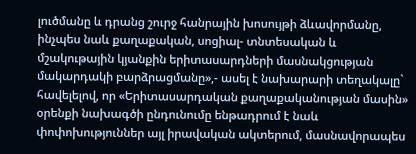լուծմանը և դրանց շուրջ հանրային խոսույթի ձևավորմանը, ինչպես նաև քաղաքական, սոցիալ- տնտեսական և մշակութային կյանքին երիտասարդների մասնակցության մակարդակի բարձրացմանը»,- ասել է նախարարի տեղակալը` հավելելով, որ «Երիտասարդական քաղաքականության մասին» օրենքի նախագծի ընդունումը ենթադրում է նաև փոփոխություններ այլ իրավական ակտերում, մասնավորապես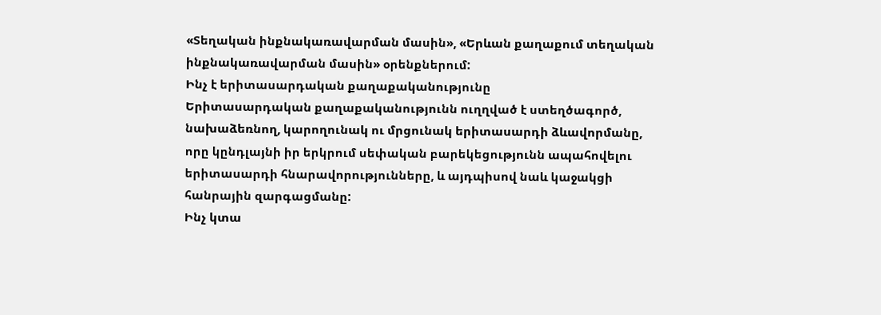«Տեղական ինքնակառավարման մասին», «Երևան քաղաքում տեղական ինքնակառավարման մասին» օրենքներում:
Ինչ է երիտասարդական քաղաքականությունը
Երիտասարդական քաղաքականությունն ուղղված է ստեղծագործ, նախաձեռնող, կարողունակ ու մրցունակ երիտասարդի ձևավորմանը, որը կընդլայնի իր երկրում սեփական բարեկեցությունն ապահովելու երիտասարդի հնարավորությունները, և այդպիսով նաև կաջակցի հանրային զարգացմանը:
Ինչ կտա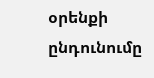օրենքի ընդունումը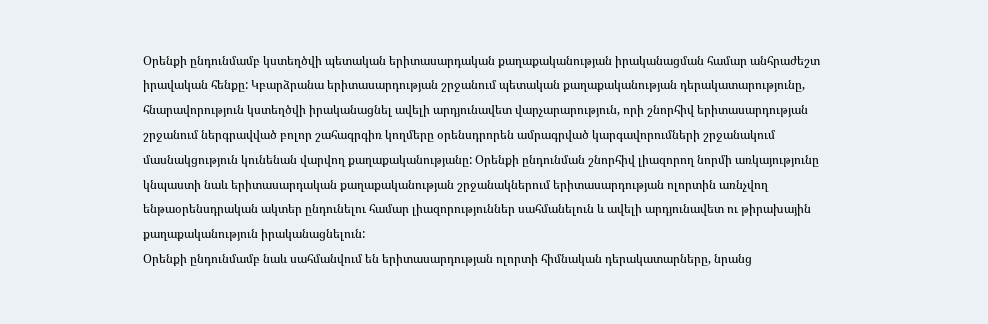Օրենքի ընդունմամբ կստեղծվի պետական երիտասարդական քաղաքականության իրականացման համար անհրաժեշտ իրավական հենքը: Կբարձրանա երիտասարդության շրջանում պետական քաղաքականության դերակատարությունը, հնարավորություն կստեղծվի իրականացնել ավելի արդյունավետ վարչարարություն, որի շնորհիվ երիտասարդության շրջանում ներգրավված բոլոր շահագրգիռ կողմերը օրենսդրորեն ամրագրված կարգավորումների շրջանակում մասնակցություն կունենան վարվող քաղաքականությանը: Օրենքի ընդունման շնորհիվ լիազորող նորմի առկայությունը կնպաստի նաև երիտասարդական քաղաքականության շրջանակներում երիտասարդության ոլորտին առնչվող ենթաօրենսդրական ակտեր ընդունելու համար լիազորություններ սահմանելուն և ավելի արդյունավետ ու թիրախային քաղաքականություն իրականացնելուն:
Օրենքի ընդունմամբ նաև սահմանվում են երիտասարդության ոլորտի հիմնական դերակատարները, նրանց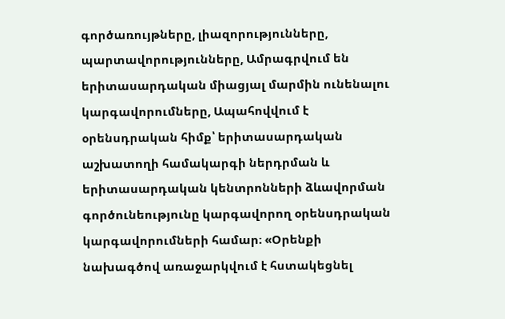գործառույթները, լիազորությունները, պարտավորությունները, Ամրագրվում են երիտասարդական միացյալ մարմին ունենալու կարգավորումները, Ապահովվում է օրենսդրական հիմք՝ երիտասարդական աշխատողի համակարգի ներդրման և երիտասարդական կենտրոնների ձևավորման գործունեությունը կարգավորող օրենսդրական կարգավորումների համար։ «Օրենքի նախագծով առաջարկվում է հստակեցնել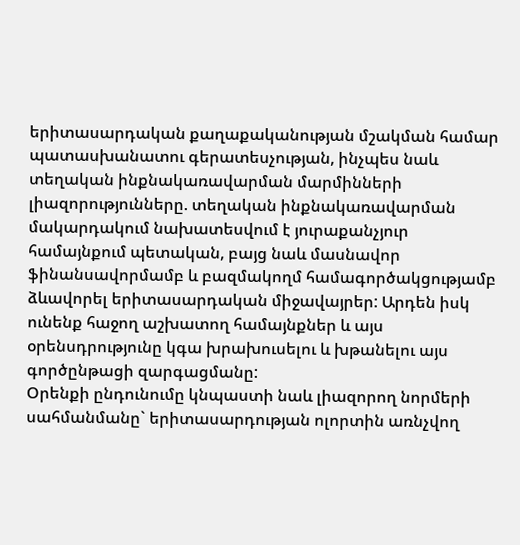երիտասարդական քաղաքականության մշակման համար պատասխանատու գերատեսչության, ինչպես նաև տեղական ինքնակառավարման մարմինների լիազորությունները. տեղական ինքնակառավարման մակարդակում նախատեսվում է յուրաքանչյուր համայնքում պետական, բայց նաև մասնավոր ֆինանսավորմամբ և բազմակողմ համագործակցությամբ ձևավորել երիտասարդական միջավայրեր: Արդեն իսկ ունենք հաջող աշխատող համայնքներ և այս օրենսդրությունը կգա խրախուսելու և խթանելու այս գործընթացի զարգացմանը:
Օրենքի ընդունումը կնպաստի նաև լիազորող նորմերի սահմանմանը` երիտասարդության ոլորտին առնչվող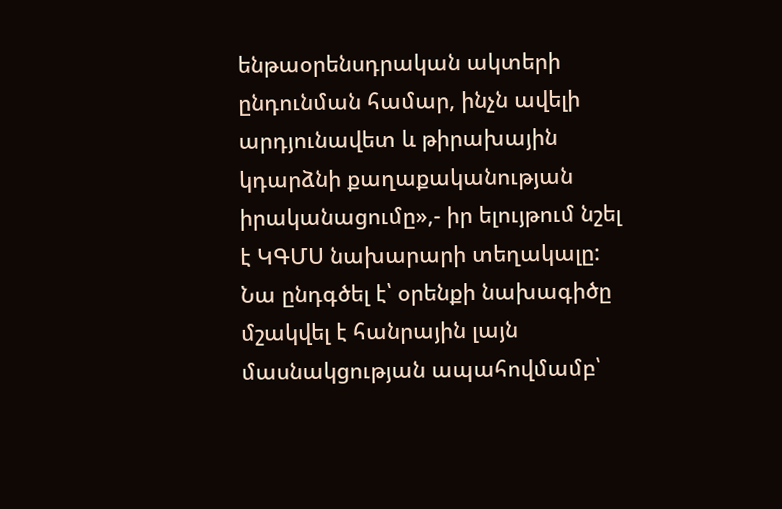ենթաօրենսդրական ակտերի ընդունման համար, ինչն ավելի արդյունավետ և թիրախային կդարձնի քաղաքականության իրականացումը»,- իր ելույթում նշել է ԿԳՄՍ նախարարի տեղակալը:
Նա ընդգծել է՝ օրենքի նախագիծը մշակվել է հանրային լայն մասնակցության ապահովմամբ՝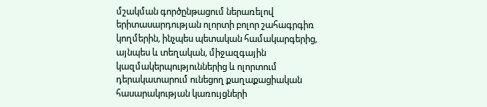մշակման գործընթացում ներառելով երիտասարդության ոլորտի բոլոր շահագրգիռ կողմերին, ինչպես պետական համակարգերից, այնպես և տեղական, միջազգային կազմակերպություններից և ոլորտում դերակատարում ունեցող քաղաքացիական հասարակության կառույցների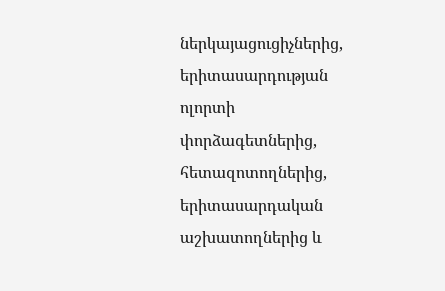ներկայացուցիչներից, երիտասարդության ոլորտի փորձագետներից, հետազոտողներից, երիտասարդական աշխատողներից և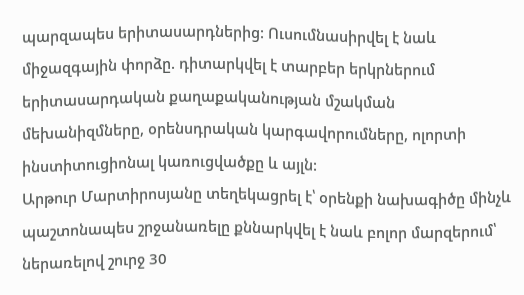պարզապես երիտասարդներից: Ուսումնասիրվել է նաև միջազգային փորձը. դիտարկվել է տարբեր երկրներում երիտասարդական քաղաքականության մշակման մեխանիզմները, օրենսդրական կարգավորումները, ոլորտի ինստիտուցիոնալ կառուցվածքը և այլն:
Արթուր Մարտիրոսյանը տեղեկացրել է՝ օրենքի նախագիծը մինչև պաշտոնապես շրջանառելը քննարկվել է նաև բոլոր մարզերում՝ ներառելով շուրջ 30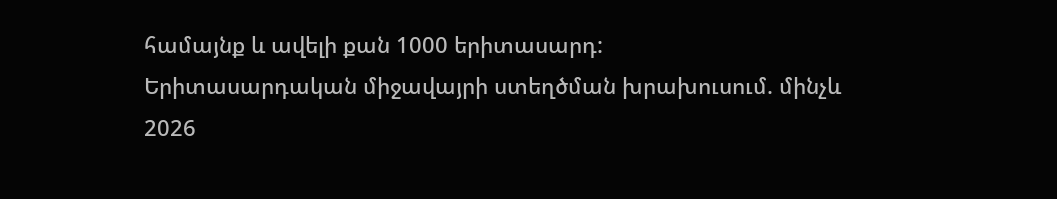համայնք և ավելի քան 1000 երիտասարդ:
Երիտասարդական միջավայրի ստեղծման խրախուսում. մինչև 2026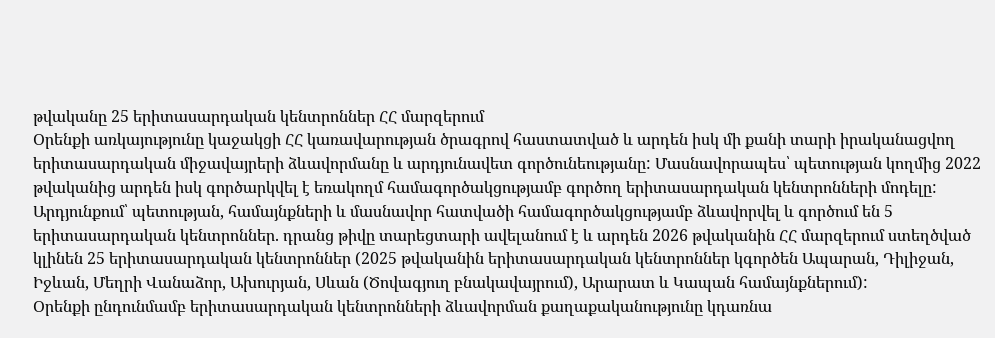թվականը 25 երիտասարդական կենտրոններ ՀՀ մարզերում
Օրենքի առկայությունը կաջակցի ՀՀ կառավարության ծրագրով հաստատված և արդեն իսկ մի քանի տարի իրականացվող երիտասարդական միջավայրերի ձևավորմանը և արդյունավետ գործունեությանը: Մասնավորապես՝ պետության կողմից 2022 թվականից արդեն իսկ գործարկվել է եռակողմ համագործակցությամբ գործող երիտասարդական կենտրոնների մոդելը: Արդյունքում՝ պետության, համայնքների և մասնավոր հատվածի համագործակցությամբ ձևավորվել և գործում են 5 երիտասարդական կենտրոններ. դրանց թիվը տարեցտարի ավելանում է և արդեն 2026 թվականին ՀՀ մարզերում ստեղծված կլինեն 25 երիտասարդական կենտրոններ (2025 թվականին երիտասարդական կենտրոններ կգործեն Ապարան, Դիլիջան, Իջևան, Մեղրի Վանաձոր, Ախուրյան, Սևան (Ծովագյուղ բնակավայրում), Արարատ և Կապան համայնքներում):
Օրենքի ընդունմամբ երիտասարդական կենտրոնների ձևավորման քաղաքականությունը կդառնա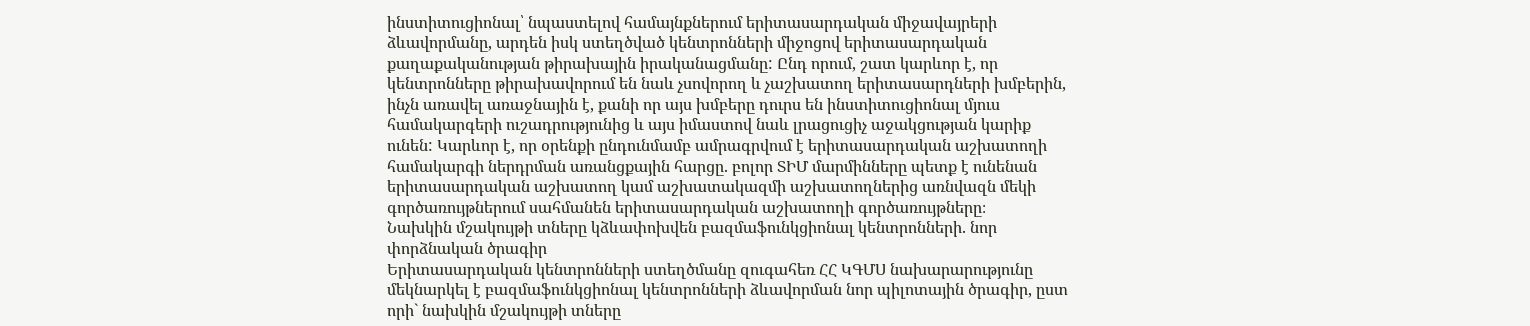ինստիտուցիոնալ՝ նպաստելով համայնքներում երիտասարդական միջավայրերի ձևավորմանը, արդեն իսկ ստեղծված կենտրոնների միջոցով երիտասարդական քաղաքականության թիրախային իրականացմանը: Ընդ որում, շատ կարևոր է, որ կենտրոնները թիրախավորում են նաև չսովորող և չաշխատող երիտասարդների խմբերին, ինչն առավել առաջնային է, քանի որ այս խմբերը դուրս են ինստիտուցիոնալ մյուս համակարգերի ուշադրությունից և այս իմաստով նաև լրացուցիչ աջակցության կարիք ունեն: Կարևոր է, որ օրենքի ընդունմամբ ամրագրվում է երիտասարդական աշխատողի համակարգի ներդրման առանցքային հարցը. բոլոր ՏԻՄ մարմինները պետք է ունենան երիտասարդական աշխատող կամ աշխատակազմի աշխատողներից առնվազն մեկի գործառույթներում սահմանեն երիտասարդական աշխատողի գործառույթները։
Նախկին մշակույթի տները կձևափոխվեն բազմաֆունկցիոնալ կենտրոնների. նոր փորձնական ծրագիր
Երիտասարդական կենտրոնների ստեղծմանը զուգահեռ ՀՀ ԿԳՄՍ նախարարությունը մեկնարկել է բազմաֆունկցիոնալ կենտրոնների ձևավորման նոր պիլոտային ծրագիր, ըստ որի` նախկին մշակույթի տները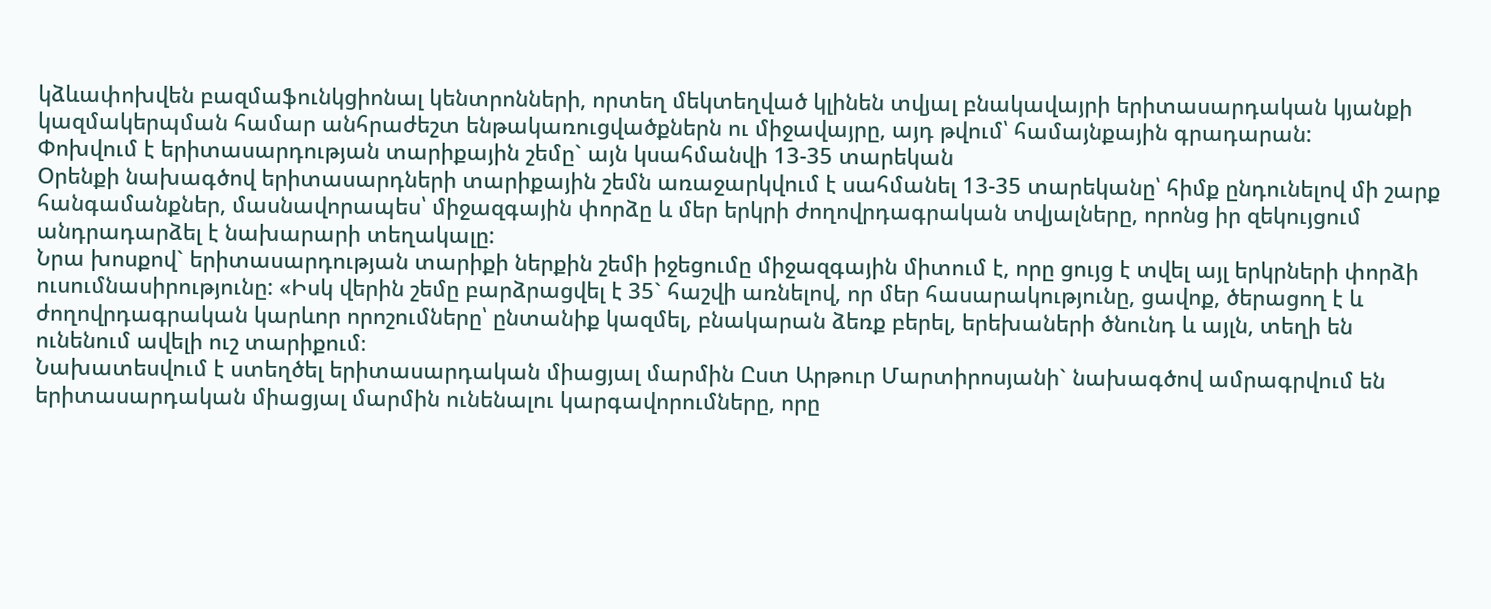կձևափոխվեն բազմաֆունկցիոնալ կենտրոնների, որտեղ մեկտեղված կլինեն տվյալ բնակավայրի երիտասարդական կյանքի կազմակերպման համար անհրաժեշտ ենթակառուցվածքներն ու միջավայրը, այդ թվում՝ համայնքային գրադարան:
Փոխվում է երիտասարդության տարիքային շեմը` այն կսահմանվի 13-35 տարեկան
Օրենքի նախագծով երիտասարդների տարիքային շեմն առաջարկվում է սահմանել 13-35 տարեկանը՝ հիմք ընդունելով մի շարք հանգամանքներ, մասնավորապես՝ միջազգային փորձը և մեր երկրի ժողովրդագրական տվյալները, որոնց իր զեկույցում անդրադարձել է նախարարի տեղակալը:
Նրա խոսքով` երիտասարդության տարիքի ներքին շեմի իջեցումը միջազգային միտում է, որը ցույց է տվել այլ երկրների փորձի ուսումնասիրությունը: «Իսկ վերին շեմը բարձրացվել է 35` հաշվի առնելով, որ մեր հասարակությունը, ցավոք, ծերացող է և ժողովրդագրական կարևոր որոշումները՝ ընտանիք կազմել, բնակարան ձեռք բերել, երեխաների ծնունդ և այլն, տեղի են ունենում ավելի ուշ տարիքում։
Նախատեսվում է ստեղծել երիտասարդական միացյալ մարմին Ըստ Արթուր Մարտիրոսյանի` նախագծով ամրագրվում են երիտասարդական միացյալ մարմին ունենալու կարգավորումները, որը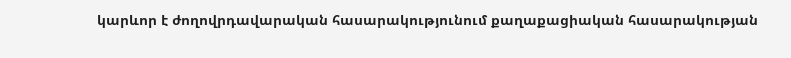կարևոր է ժողովրդավարական հասարակությունում քաղաքացիական հասարակության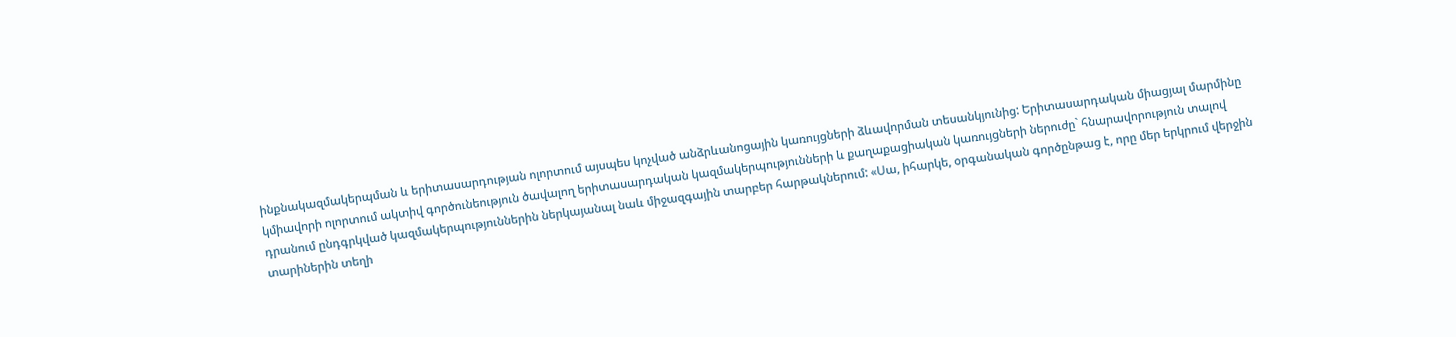ինքնակազմակերպման և երիտասարդության ոլորտում այսպես կոչված անձրևանոցային կառույցների ձևավորման տեսանկյունից: Երիտասարդական միացյալ մարմինը կմիավորի ոլորտում ակտիվ գործունեություն ծավալող երիտասարդական կազմակերպությունների և քաղաքացիական կառույցների ներուժը` հնարավորություն տալով դրանում ընդգրկված կազմակերպություններին ներկայանալ նաև միջազգային տարբեր հարթակներում: «Սա, իհարկե, օրգանական գործընթաց է, որը մեր երկրում վերջին տարիներին տեղի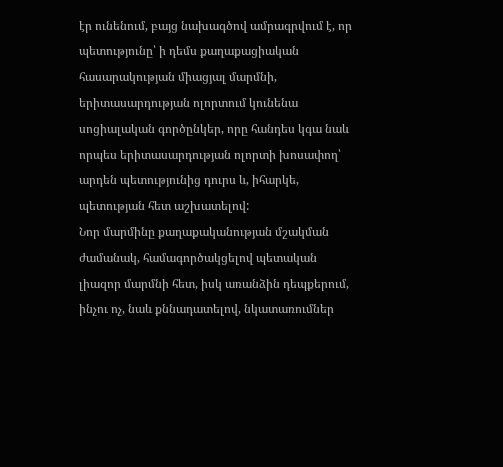էր ունենում, բայց նախագծով ամրագրվում է, որ պետությունը՝ ի դեմս քաղաքացիական հասարակության միացյալ մարմնի, երիտասարդության ոլորտում կունենա սոցիալական գործընկեր, որը հանդես կգա նաև որպես երիտասարդության ոլորտի խոսափող՝ արդեն պետությունից դուրս և, իհարկե, պետության հետ աշխատելով:
Նոր մարմինը քաղաքականության մշակման ժամանակ, համագործակցելով պետական լիազոր մարմնի հետ, իսկ առանձին դեպքերում, ինչու ոչ, նաև քննադատելով, նկատառումներ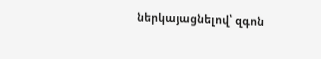ներկայացնելով՝ զգոն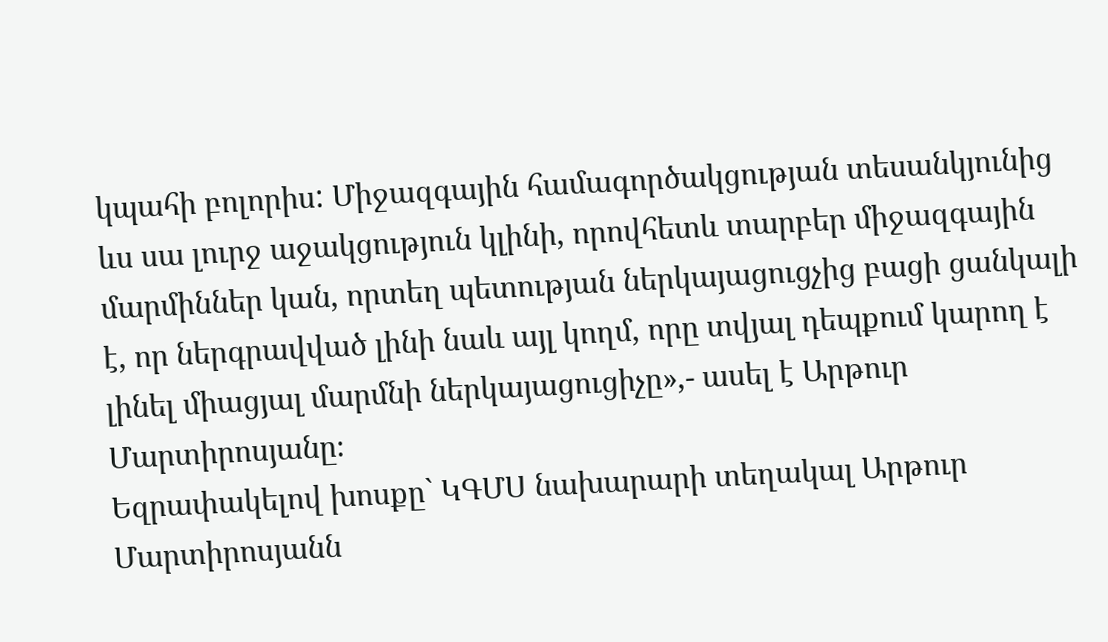կպահի բոլորիս: Միջազգային համագործակցության տեսանկյունից ևս սա լուրջ աջակցություն կլինի, որովհետև տարբեր միջազգային մարմիններ կան, որտեղ պետության ներկայացուցչից բացի ցանկալի է, որ ներգրավված լինի նաև այլ կողմ, որը տվյալ դեպքում կարող է լինել միացյալ մարմնի ներկայացուցիչը»,- ասել է Արթուր Մարտիրոսյանը։
Եզրափակելով խոսքը` ԿԳՄՍ նախարարի տեղակալ Արթուր Մարտիրոսյանն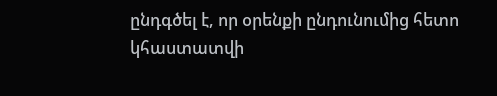ընդգծել է, որ օրենքի ընդունումից հետո կհաստատվի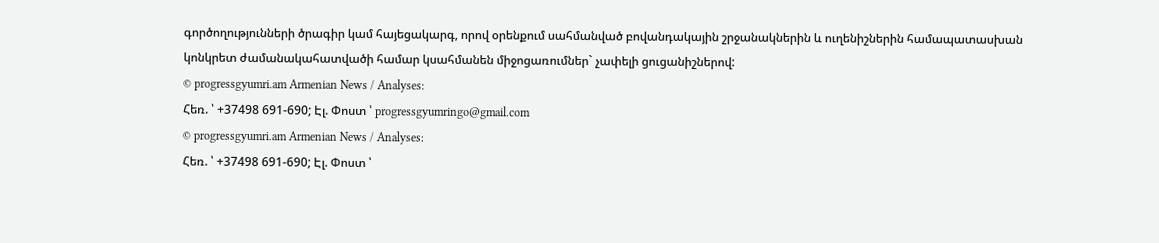գործողությունների ծրագիր կամ հայեցակարգ, որով օրենքում սահմանված բովանդակային շրջանակներին և ուղենիշներին համապատասխան կոնկրետ ժամանակահատվածի համար կսահմանեն միջոցառումներ` չափելի ցուցանիշներով:
© progressgyumri.am Armenian News / Analyses:
Հեռ. ՝ +37498 691-690; Էլ. Փոստ ՝ progressgyumringo@gmail.com
© progressgyumri.am Armenian News / Analyses:
Հեռ. ՝ +37498 691-690; Էլ. Փոստ ՝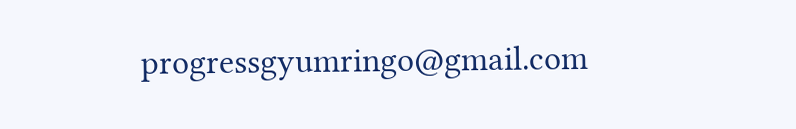progressgyumringo@gmail.com